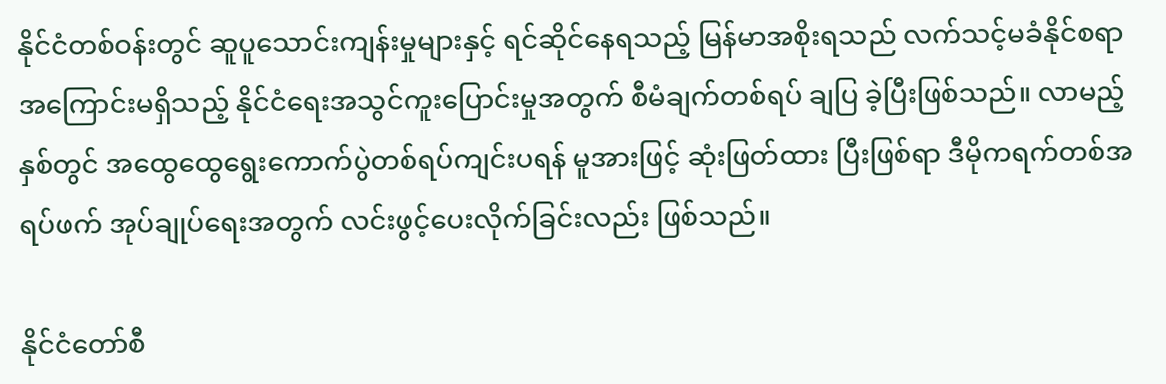နိုင်ငံတစ်ဝန်းတွင် ဆူပူသောင်းကျန်းမှုများနှင့် ရင်ဆိုင်နေရသည့် မြန်မာအစိုးရသည် လက်သင့်မခံနိုင်စရာ အကြောင်းမရှိသည့် နိုင်ငံရေးအသွင်ကူးပြောင်းမှုအတွက် စီမံချက်တစ်ရပ် ချပြ ခဲ့ပြီးဖြစ်သည်။ လာမည့်နှစ်တွင် အထွေထွေရွေးကောက်ပွဲတစ်ရပ်ကျင်းပရန် မူအားဖြင့် ဆုံးဖြတ်ထား ပြီးဖြစ်ရာ ဒီမိုကရက်တစ်အရပ်ဖက် အုပ်ချုပ်ရေးအတွက် လင်းဖွင့်ပေးလိုက်ခြင်းလည်း ဖြစ်သည်။

နိုင်ငံတော်စီ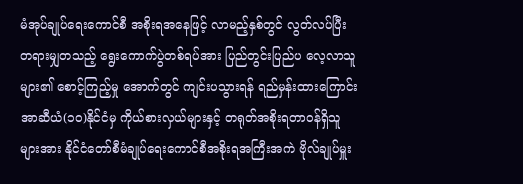မံအုပ်ချုပ်ရေးကောင်စီ အစိုးရအနေဖြင့် လာမည့်နှစ်တွင် လွတ်လပ်ပြီး တရားမျှတသည့် ရွေးကောက်ပွဲတစ်ရပ်အား ပြည်တွင်းပြည်ပ လေ့လာသူများ၏ စောင့်ကြည့်မှု အောက်တွင် ကျင်းပသွားရန် ရည်မှန်းထားကြောင်း အာဆီယံ(၁၀)နိုင်ငံမှ ကိုယ်စားလှယ်များနှင့် တရုတ်အစိုးရတာဝန်ရှိသူများအား နိုင်ငံတော်စီမံချုပ်ရေးကောင်စီအစိုးရအကြီးအကဲ ဗိုလ်ချုပ်မှူး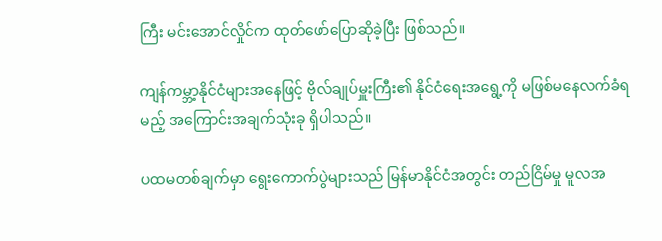ကြီး မင်းအောင်လှိုင်က ထုတ်ဖော်ပြောဆိုခဲ့ပြီး ဖြစ်သည်။

ကျန်ကမ္ဘာ့နိုင်ငံများအနေဖြင့် ဗိုလ်ချုပ်မှူးကြီး၏ နိုင်ငံရေးအရွေ့ကို မဖြစ်မနေလက်ခံရမည့် အကြောင်းအချက်သုံးခု ရှိပါသည်။

ပထမတစ်ချက်မှာ ရွေးကောက်ပွဲများသည် မြန်မာနိုင်ငံအတွင်း တည်ငြိမ်မှု မူလအ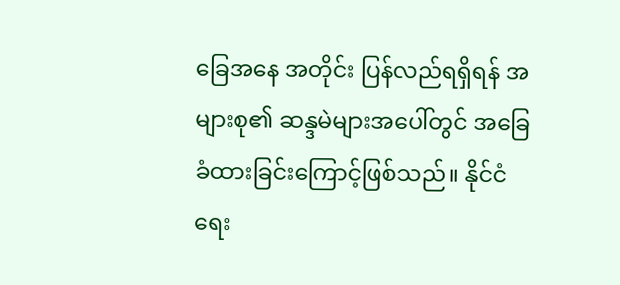ခြေအနေ အတိုင်း ပြန်လည်ရရှိရန် အများစု၏ ဆန္ဒမဲများအပေါ်တွင် အခြေခံထားခြင်းကြောင့်ဖြစ်သည်။ နိုင်ငံရေး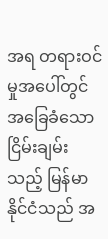အရ တရားဝင်မှုအပေါ်တွင် အခြေခံသော ငြိမ်းချမ်းသည့် မြန်မာနိုင်ငံသည် အ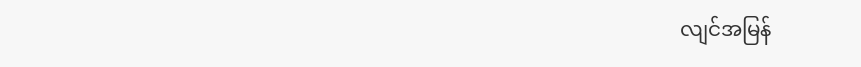လျင်အမြန်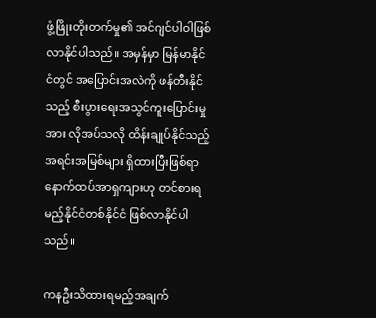ဖွံ့ဖြိုးတိုးတက်မှု၏ အင်ဂျင်ပါဝါဖြစ်လာနိုင်ပါသည်။ အမှန်မှာ မြန်မာနိုင်ငံတွင် အပြောင်းအလဲကို ဖန်တီးနိုင်သည့် စီးပွားရေးအသွင်ကူးပြောင်းမှုအား လိုအပ်သလို ထိန်းချုပ်နိုင်သည့် အရင်းအမြစ်များ ရှိထားပြီးဖြစ်ရာ နောက်ထပ်အာရှကျားဟု တင်စားရမည့်နိုင်ငံတစ်နိုင်ငံ ဖြစ်လာနိုင်ပါသည်။

ကနဦးသိထားရမည့်အချက်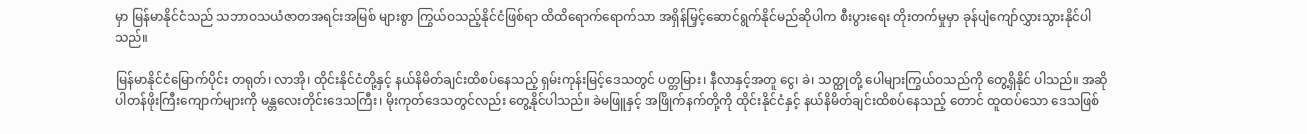မှာ မြန်မာနိုင်ငံသည် သဘာဝသယံဇာတအရင်းအမြစ် များစွာ ကြွယ်ဝသည့်နိုင်ငံဖြစ်ရာ ထိထိရောက်ရောက်သာ အရှိန်မြှင့်ဆောင်ရွက်နိုင်မည်ဆိုပါက စီးပွားရေး တိုးတက်မှုမှာ ခုန်ပျံကျော်လွှားသွားနိုင်ပါသည်။

မြန်မာနိုင်ငံမြောက်ပိုင်း တရုတ်၊ လာအို၊ ထိုင်းနိုင်ငံတို့နှင့် နယ်နိမိတ်ချင်းထိစပ်နေသည့် ရှမ်းကုန်းမြင့်ဒေသတွင် ပတ္တမြား၊ နီလာနှင့်အတူ ငွေ၊ ခဲ၊ သတ္ထုတို့ ပေါများကြွယ်ဝသည်ကို တွေ့ရှိနိုင် ပါသည်။ အဆိုပါတန်ဖိုးကြီးကျောက်များကို မန္တလေးတိုင်းဒေသကြီး၊ မိုးကုတ်ဒေသတွင်လည်း တွေ့နိုင်ပါသည်။ ခဲမဖြူနှင့် အဖြိုက်နက်တို့ကို ထိုင်းနိုင်ငံနှင့် နယ်နိမိတ်ချင်းထိစပ်နေသည့် တောင် ထူထပ်သော ဒေသဖြစ်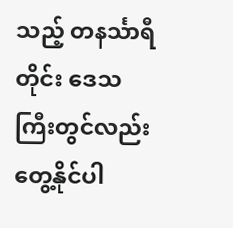သည့် တနင်္သာရီတိုင်း ဒေသကြီးတွင်လည်း တွေ့နိုင်ပါ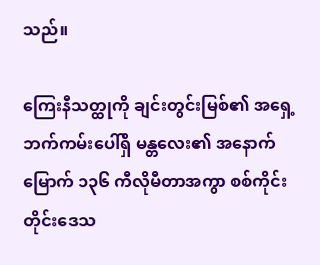သည်။

ကြေးနီသတ္ထုကို ချင်းတွင်းမြစ်၏ အရှေ့ဘက်ကမ်းပေါ်ရှိ မန္တလေး၏ အနောက်မြောက် ၁၃၆ ကီလိုမီတာအကွာ စစ်ကိုင်းတိုင်းဒေသ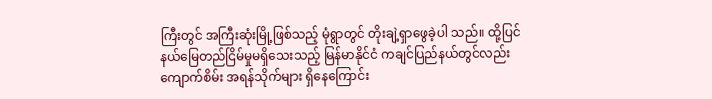ကြီးတွင် အကြီးဆုံးမြို့ဖြစ်သည့် မုံရွာတွင် တိုးချဲ့ရှာဖွေခဲ့ပါ သည်။ ထို့ပြင် နယ်မြေတည်ငြိမ်မှုမရှိသေးသည့် မြန်မာနိုင်ငံ ကချင်ပြည်နယ်တွင်လည်း ကျောက်စိမ်း အရန်သိုက်များ ရှိနေကြောင်း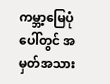ကမ္ဘာ့မြေပုံပေါ်တွင် အမှတ်အသား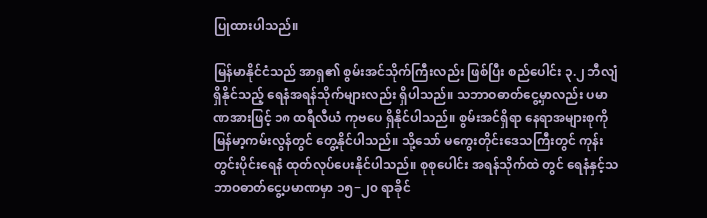ပြုထားပါသည်။

မြန်မာနိုင်ငံသည် အာရှ၏ စွမ်းအင်သိုက်ကြီးလည်း ဖြစ်ပြီး စည်ပေါင်း ၃.၂ ဘီလျံ ရှိနိုင်သည့် ရေနံအရန်သိုက်များလည်း ရှိပါသည်။ သဘာဝဓာတ်ငွေ့မှာလည်း ပမာဏအားဖြင့် ၁၈ ထရီလီယံ ကုဗပေ ရှိနိုင်ပါသည်။ စွမ်းအင်ရှိရာ နေရာအများစုကို မြန်မာ့ကမ်းလွန်တွင် တွေ့နိုင်ပါသည်။ သို့သော် မကွေးတိုင်းဒေသကြီးတွင် ကုန်းတွင်းပိုင်းရေနံ ထုတ်လုပ်ပေးနိုင်ပါသည်။ စုစုပေါင်း အရန်သိုက်ထဲ တွင် ရေနံနှင့်သဘာဝဓာတ်ငွေ့ပမာဏမှာ ၁၅−၂၀ ရာခိုင်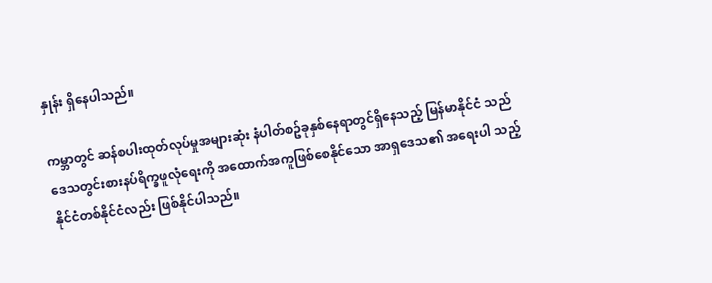နှုန်း ရှိနေပါသည်။

ကမ္ဘာတွင် ဆန်စပါးထုတ်လုပ်မှုအများဆုံး နံပါတ်စဥ်ခုနှစ်နေရာတွင်ရှိနေသည့် မြန်မာနိုင်ငံ သည် ဒေသတွင်းစားနပ်ရိက္ခဖူလုံရေးကို အထောက်အကူဖြစ်စေနိုင်သော အာရှဒေသ၏ အရေးပါ သည့် နိုင်ငံတစ်နိုင်ငံလည်း ဖြစ်နိုင်ပါသည်။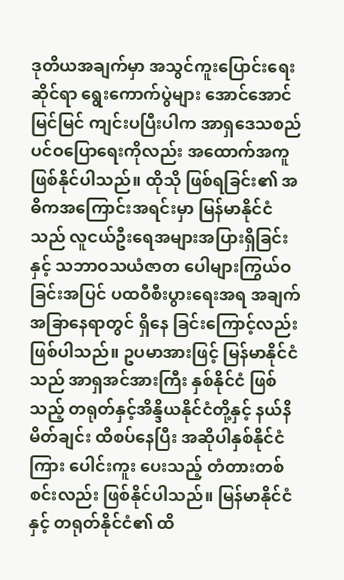ဒုတိယအချက်မှာ အသွင်ကူးပြောင်းရေးဆိုင်ရာ ရွေးကောက်ပွဲများ အောင်အောင်မြင်မြင် ကျင်းပပြီးပါက အာရှဒေသစည်ပင်ဝပြောရေးကိုလည်း အထောက်အကူဖြစ်နိုင်ပါသည်။ ထိုသို ဖြစ်ရခြင်း၏ အဓိကအကြောင်းအရင်းမှာ မြန်မာနိုင်ငံသည် လူငယ်ဦးရေအများအပြားရှိခြင်းနှင့် သဘာဝသယံဇာတ ပေါများကြွယ်ဝခြင်းအပြင် ပထဝီစီးပွားရေးအရ အချက်အခြာနေရာတွင် ရှိနေ ခြင်းကြောင့်လည်း ဖြစ်ပါသည်။ ဥပမာအားဖြင့် မြန်မာနိုင်ငံသည် အာရှအင်အားကြီး နှစ်နိုင်ငံ ဖြစ်သည့် တရုတ်နှင့်အိန္ဒိယနိုင်ငံတို့နှင့် နယ်နိမိတ်ချင်း ထိစပ်နေပြီး အဆိုပါနှစ်နိုင်ငံကြား ပေါင်းကူး ပေးသည့် တံတားတစ်စင်းလည်း ဖြစ်နိုင်ပါသည်။ မြန်မာနိုင်ငံနှင့် တရုတ်နိုင်ငံ၏ ထိ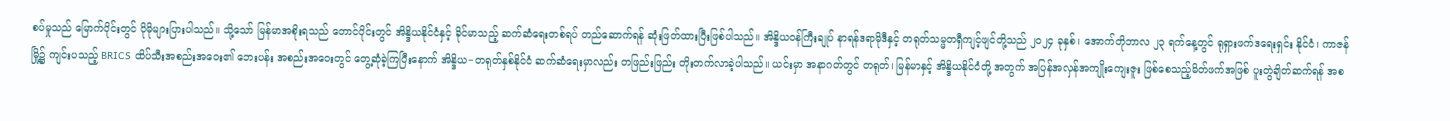စပ်မှုသည် မြောက်ပိုင်းတွင် ပိုမိုများပြားပါသည်။ သို့သော် မြန်မာအစိုးရသည် တောင်ပိုင်းတွင် အိန္ဒိယနိုင်ငံနှင့် ခိုင်မာသည့် ဆက်ဆံရေးတစ်ရပ် တည်ဆောက်ရန် ဆုံးဖြတ်ထားပြီးဖြစ်ပါသည်။ အိန္ဒိယဝန်ကြီးချုပ် နာရန်ဒရာမိုဒီနှင့် တရုတ်သမ္မတရှီကျင့်ဖျင်တို့သည် ၂၀၂၄ ခုနှစ်၊ အောက်တိုဘာလ ၂၃ ရက်နေ့တွင် ရုရှားဖက်ဒရေးရှင်း နိုင်ငံ၊ ကာဇန်မြို့၌ ကျင်းပသည့် BRICS ထိပ်သီးအစည်းအဝေး၏ ဘေးပန်း အစည်းအဝေးတွင် တွေ့ဆုံခဲ့ကြပြီးနောက် အိန္ဒိယ−တရုတ်နှစ်နိုင်ငံ ဆက်ဆံရေးမှာလည်း တဖြည်းဖြည်း တိုးတက်လာခဲ့ပါသည်။ ယင်းမှာ အနာဂတ်တွင် တရုတ်၊ မြန်မာနှင့် အိန္ဒိယနိုင်ငံတို့ အတွက် အပြန်အလှန်အကျိုးကျေးဇူး ဖြစ်စေသည့်မိတ်ဖက်အဖြစ် ပူးတွဲချိတ်ဆက်ရန် အစ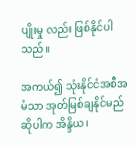ပျိုးမှု လည်း ဖြစ်နိုင်ပါသည်။

အကယ်၍ သုံးနိုင်ငံအစီအမံသာ အုတ်မြစ်ချနိုင်မည်ဆိုပါက အိန္ဒိယ၊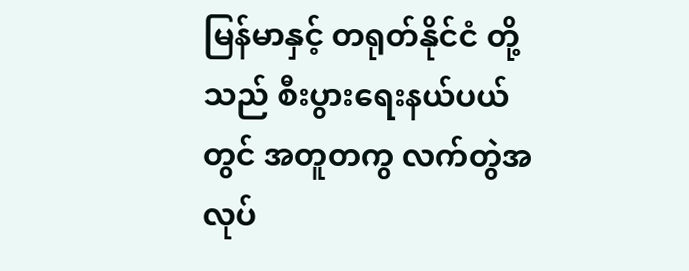မြန်မာနှင့် တရုတ်နိုင်ငံ တို့သည် စီးပွားရေးနယ်ပယ်တွင် အတူတကွ လက်တွဲအလုပ်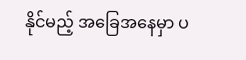နိုင်မည့် အခြေအနေမှာ ပ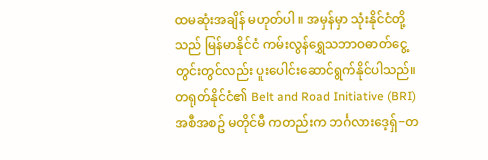ထမဆုံးအချိန် မဟုတ်ပါ ။ အမှန်မှာ သုံးနိုင်ငံတို့သည် မြန်မာနိုင်ငံ ကမ်းလွန်ရွှေသဘာဝဓာတ်ငွေ့တွင်းတွင်လည်း ပူးပေါင်းဆောင်ရွက်နိုင်ပါသည်။ တရုတ်နိုင်ငံ၏ Belt and Road Initiative (BRI) အစီအစဥ် မတိုင်မီ ကတည်းက ဘင်္ဂလားဒေ့ရှ်−တ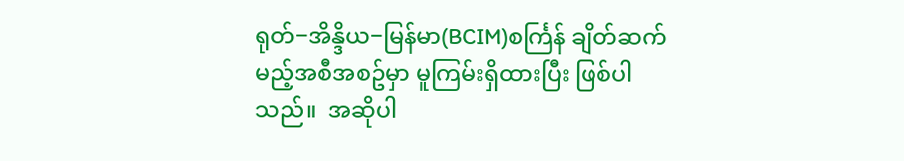ရုတ်−အိန္ဒိယ−မြန်မာ(BCIM)စင်္ကြန် ချိတ်ဆက်မည့်အစီအစဥ်မှာ မူကြမ်းရှိထားပြီး ဖြစ်ပါသည်။  အဆိုပါ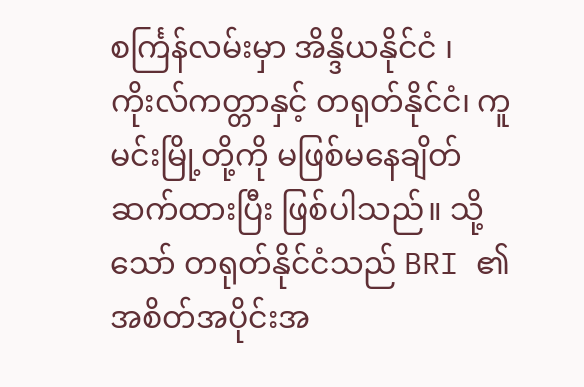စင်္ကြန်လမ်းမှာ အိန္ဒိယနိုင်ငံ ၊ ကိုးလ်ကတ္တာနှင့် တရုတ်နိုင်ငံ၊ ကူမင်းမြို့တို့ကို မဖြစ်မနေချိတ်ဆက်ထားပြီး ဖြစ်ပါသည်။ သို့သော် တရုတ်နိုင်ငံသည် BRI ၏ အစိတ်အပိုင်းအ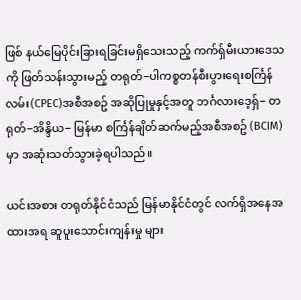ဖြစ် နယ်မြေပိုင်းခြားရခြင်းမရှိသေးသည့် ကက်ရှ်မီးယားဒေသကို ဖြတ်သန်းသွားမည့် တရုတ်−ပါကစ္စတန်စီးပွားရေးစင်္ကြန်လမ်း(CPEC)အစီအစဥ် အဆိုပြုမှုနှင့်အတူ ဘင်္ဂလားဒေ့ရှ်− တရုတ်−အိန္ဒိယ− မြန်မာ စင်္ကြန်ချိတ်ဆက်မည့်အစီအစဥ် (BCIM)မှာ အဆုံးသတ်သွားခဲ့ရပါသည်။

ယင်းအစား တရုတ်နိုင်ငံသည် မြန်မာနိုင်ငံတွင် လက်ရှိအနေအထားအရ ဆူပူးသောင်းကျန်းမှု များ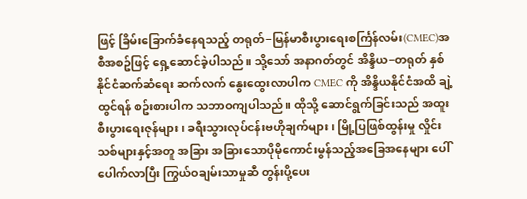ဖြင့် ခြိမ်းခြောက်ခံနေရသည့် တရုတ်−မြန်မာစီးပွားရေးစင်္ကြန်လမ်း(CMEC)အစီအစဥ်ဖြင့် ရှေ့ဆောင်ခဲ့ပါသည်။ သို့သော် အနာဂတ်တွင် အိန္ဒိယ−တရုတ် နှစ်နိုင်ငံဆက်ဆံရေး ဆက်လက် နွေးထွေးလာပါက CMEC ကို အိန္ဒိယနိုင်ငံအထိ ချဲ့ထွင်ရန် စဥ်းစားပါက သဘာဝကျပါသည်။ ထိုသို့ ဆောင်ရွက်ခြင်းသည် အထူးစီးပွားရေးဇုန်များ ၊ ခရီးသွားလုပ်ငန်းဗဟိုချက်များ ၊ မြို့ပြဖြစ်ထွန်းမှု လှိုင်းသစ်များနှင့်အတူ အခြား အခြားသောပိုမိုကောင်းမွန်သည့်အခြေအနေများ ပေါ်ပေါက်လာပြီး ကြွယ်ဝချမ်းသာမှုဆီ တွန်းပို့ပေး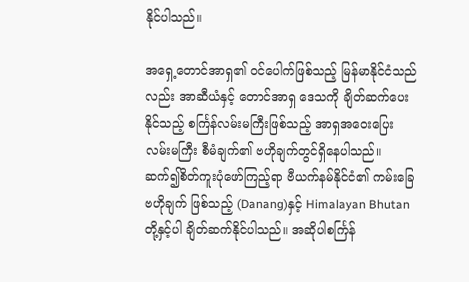နိုင်ပါသည်။

အရှေ့တောင်အာရှ၏ ဝင်ပေါက်ဖြစ်သည့် မြန်မာနိုင်ငံသည်လည်း အာဆီယံနှင့် တောင်အာရှ ဒေသကို ချိတ်ဆက်ပေးနိုင်သည့် စင်္ကြန်လမ်းမကြီးဖြစ်သည့် အာရှအဝေးပြေးလမ်းမကြီး စီမံချက်၏ ဗဟိုချက်တွင်ရှိနေပါသည်။ ဆက်၍စိတ်ကူးပုံဖော်ကြည့်ရာ ဗီယက်နမ်နိုင်ငံ၏ ကမ်းခြေဗဟိုချက် ဖြစ်သည့် (Danang)နှင့် Himalayan Bhutan တို့နှင့်ပါ ချိတ်ဆက်နိုင်ပါသည်။ အဆိုပါစင်္ကြန်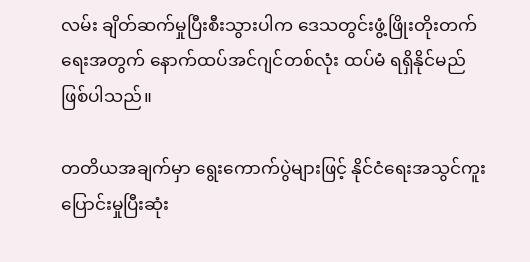လမ်း ချိတ်ဆက်မှုပြီးစီးသွားပါက ဒေသတွင်းဖွံ့ဖြိုးတိုးတက်ရေးအတွက် နောက်ထပ်အင်ဂျင်တစ်လုံး ထပ်မံ ရရှိနိုင်မည် ဖြစ်ပါသည်။

တတိယအချက်မှာ ရွေးကောက်ပွဲများဖြင့် နိုင်ငံရေးအသွင်ကူးပြောင်းမှုပြီးဆုံး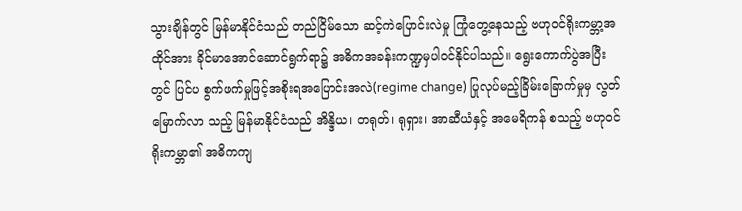သွားချိန်တွင် မြန်မာနိုင်ငံသည် တည်ငြိမ်သော ဆင့်ကဲပြောင်းလဲမှု ကြုံတွေ့နေသည့် ဗဟုဝင်ရိုးကမ္ဘာ့အထိုင်အား ခိုင်မာအောင်ဆောင်ရွက်ရာ၌ အဓိကအခန်းကဏ္ဍမှပါဝင်နိုင်ပါသည်။ ရွေးကောက်ပွဲအပြီးတွင် ပြင်ပ စွက်ဖက်မှုဖြင့်အစိုးရအပြောင်းအလဲ(regime change) ပြုလုပ်မည့်ခြိမ်းခြောက်မှုမှ လွတ်မြောက်လာ သည့် မြန်မာနိုင်ငံသည် အိန္ဒိယ၊ တရုတ်၊ ရုရှား၊ အာဆီယံနှင့် အမေရိကန် စသည့် ဗဟုဝင်ရိုးကမ္ဘာ၏ အဓိကကျ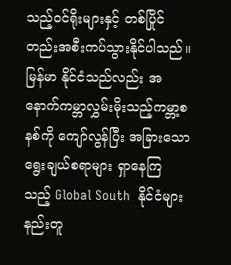သည့်ဝင်ရိုးများနှင့် တစ်ပြိုင်တည်းအစီးကပ်သွားနိုင်ပါသည်။ မြန်မာ နိုင်ငံသည်လည်း အနောက်ကမ္ဘာလွှမ်းမိုးသည့်ကမ္ဘာ့စနစ်ကို ကျော်လွန်ပြီး အခြားသော ရွေးချယ်စရာများ ရှာနေကြ သည့် Global South  နိုင်ငံများနည်းတူ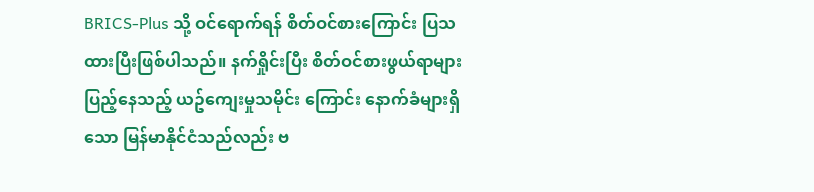BRICS-Plus သို့ ဝင်ရောက်ရန် စိတ်ဝင်စားကြောင်း ပြသထားပြီးဖြစ်ပါသည်။ နက်ရှိုင်းပြီး စိတ်ဝင်စားဖွယ်ရာများပြည့်နေသည့် ယဥ်ကျေးမှုသမိုင်း ကြောင်း နောက်ခံများရှိသော မြန်မာနိုင်ငံသည်လည်း ဗ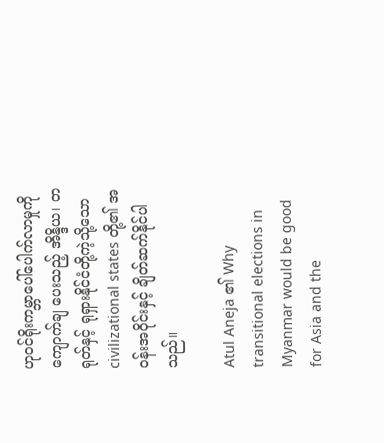ဟုဝင်ရိုးကမ္ဘာပေါ်ပေါက်လာမှုကို ကျောက်ချ ပေးသည့် အိန္ဒိယ၊ တရုတ်နှင့် ရုရှားနိုင်ငံတို့ကဲ့သို့သော civilizational states တို့၏ အဝန်းအဝိုင်းနှင့် ချိတ်ဆက်နိုင်ပါသည်။

Atul Aneja ၏ Why transitional elections in Myanmar would be good for Asia and the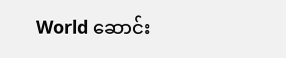World ဆောင်း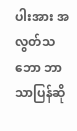ပါးအား အလွတ်သဘော ဘာသာပြန်ဆို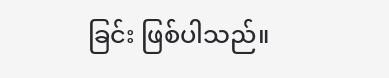ခြင်း ဖြစ်ပါသည်။